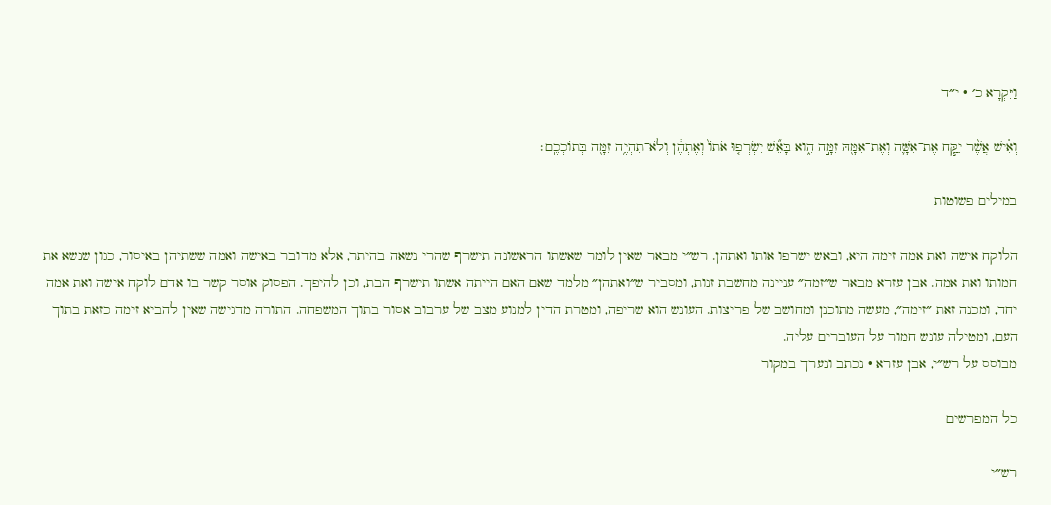וַיִּקְרָא כ׳ · י״ד

וְאִ֗ישׁ אֲשֶׁ֨ר יִקַּ֧ח אֶת־אִשָּׁ֛ה וְאֶת־אִמָּ֖הּ זִמָּ֣ה הִ֑וא בָּאֵ֞שׁ יִשְׂרְפ֤וּ אֹתוֹ֙ וְאֶתְהֶ֔ן וְלֹא־תִהְיֶ֥ה זִמָּ֖ה בְּתוֹכְכֶֽם׃

במילים פשוטות

הלוקח אישה ואת אמה זימה היא, ובאש ישרפו אותו ואתהן. רש״י מבאר שאין לומר שאשתו הראשונה תישרף שהרי נשאה בהיתר, אלא מדובר באישה ואמה ששתיהן באיסור, כגון שנשא את חמותו ואת אמה. אבן עזרא מבאר ש״זמה״ עניינה מחשבת זנות, ומסביר ש״ואתהן״ מלמד שאם האם הייתה אשתו תישרף הבת, וכן להיפך. הפסוק אוסר קשר בו אדם לוקח אישה ואת אמה יחד, ומכנה זאת ״זימה״, מעשה מתוכנן ומחושב של פריצות. העונש הוא שריפה, ומטרת הדין למנוע מצב של ערבוב אסור בתוך המשפחה. התורה מדגישה שאין להביא זימה כזאת בתוך העם, ומטילה עונש חמור על העוברים עליה.
מבוסס על רש״י, אבן עזרא · נכתב ונערך במקור

כל המפרשים

רש״י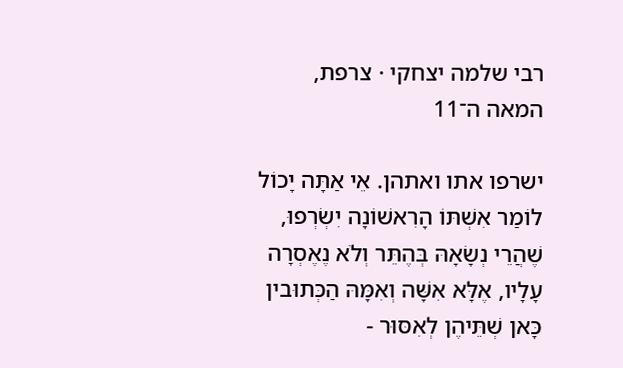רבי שלמה יצחקי · צרפת, המאה ה־11

ישרפו אתו ואתהן. אֵי אַתָּה יָכוֹל לוֹמַר אִשְׁתּוֹ הָרִאשׁוֹנָה יִשְׂרְפוּ, שֶׁהֲרֵי נְשָׂאָהּ בְּהֶתֵּר וְלֹא נֶאֶסְרָה עָלָיו, אֶלָּא אִשָּׁה וְאִמָּהּ הַכְּתוּבין כָּאן שְׁתֵּיהֶן לְאִסּוּר -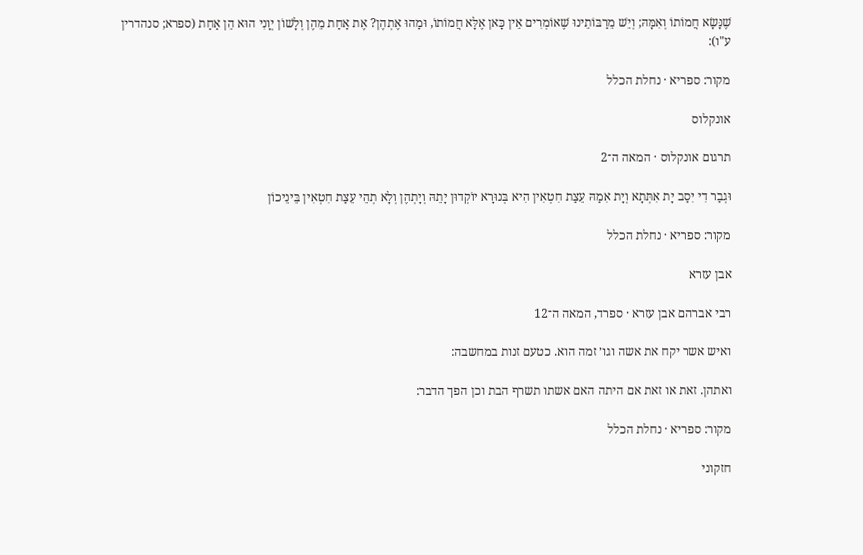שֶׁנָּשָׂא חֲמוֹתוֹ וְאִמָּהּ; וְיֵשׁ מֵרַבּוֹתֵינוּ שֶׁאוֹמְרִים אֵין כָּאן אֶלָּא חֲמוֹתוֹ, וּמַהוּ אֶתְהֶן? אֶת אַחַת מֵהֶן וְלָשׁוֹן יְוָנִי הוּא הֵן אַחַת (ספרא; סנהדרין ע"ו):

מקור: ספריא · נחלת הכלל

אונקלוס

תרגום אונקלוס · המאה ה־2

וּגְבַר דִי יִסַב יָת אִתְּתָא וְיָת אִמַהּ עֵצַת חִטְאִין הִיא בְּנוּרָא יוֹקְדוּן יָתֵהּ וְיָתְהֶן וְלָא תְהֵי עֵצַת חִטְאִין בֵּינֵיכוֹן

מקור: ספריא · נחלת הכלל

אבן עזרא

רבי אברהם אבן עזרא · ספרד, המאה ה־12

ואיש אשר יקח את אשה וגו׳ זמה הוא. כטעם זנות במחשבה:

ואתהן. זאת או זאת אם היתה האם אשתו תשרף הבת וכן הפך הדבר:

מקור: ספריא · נחלת הכלל

חזקוני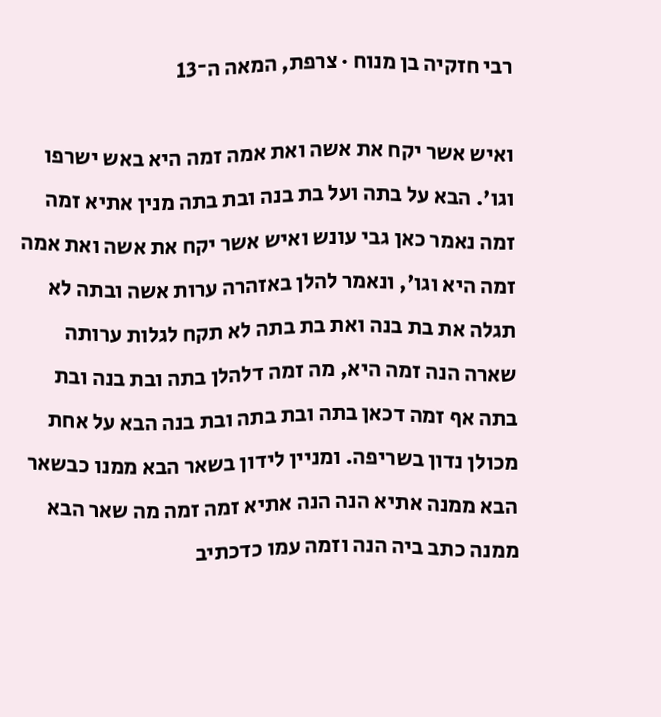רבי חזקיה בן מנוח · צרפת, המאה ה־13

ואיש אשר יקח את אשה ואת אמה זמה היא באש ישרפו וגו'. הבא על בתה ועל בת בנה ובת בתה מנין אתיא זמה זמה נאמר כאן גבי עונש ואיש אשר יקח את אשה ואת אמה זמה היא וגו', ונאמר להלן באזהרה ערות אשה ובתה לא תגלה את בת בנה ואת בת בתה לא תקח לגלות ערותה שארה הנה זמה היא, מה זמה דלהלן בתה ובת בנה ובת בתה אף זמה דכאן בתה ובת בתה ובת בנה הבא על אחת מכולן נדון בשריפה. ומניין לידון בשאר הבא ממנו כבשאר הבא ממנה אתיא הנה הנה אתיא זמה זמה מה שאר הבא ממנה כתב ביה הנה וזמה עמו כדכתיב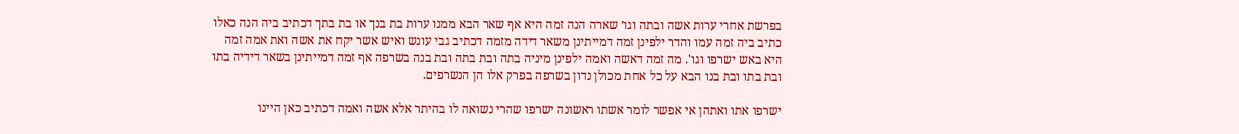בפרשת אחרי ערות אשה ובתה וגו׳ שארה הנה זמה היא אף שאר הבא ממנו ערות בת בנך או בת בתך דכתיב ביה הנה כאלו כתיב ביה זמה עמו והדר ילפינן זמה דמייתינן משאר דידה מזמה דכתיב גבי עונש ואיש אשר יקח את אשה ואת אמה זמה היא באש ישרפו וגו'. מה זמה דאשה ואמה ילפינן מיניה בתה ובת בתה ובת בנה בשרפה אף זמה דמייתינן בשאר דידיה בתו ובת בתו ובת בנו הבא על כל אחת מכולן נדון בשרפה בפרק אלו הן הנשרפים.

ישרפו אתו ואתהן אי אפשר לומר אשתו ראשונה ישרפו שהרי נשואה לו בהיתר אלא אשה ואמה דכתיב כאן היינו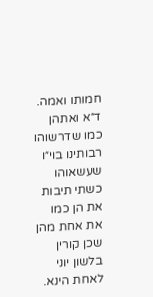חמותו ואמה. ד״א ואתהן כמו שדרשוהו רבותינו בוי״ו שעשאוהו כשתי תיבות את הן כמו את אחת מהן שכן קורין בלשון יוני לאחת הינא.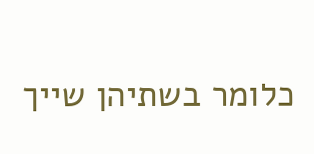כלומר בשתיהן שייך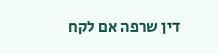דין שרפה אם לקח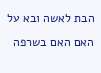הבת לאשה ובא על האם האם בשרפה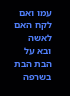עמו ואם לקח האם לאשה ובא על הבת הבת בשרפה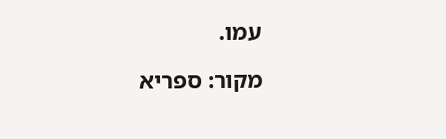עמו.

מקור: ספריא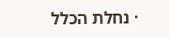· נחלת הכלל